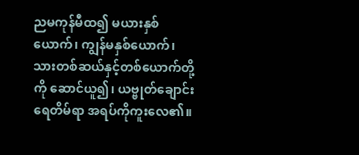ညမကုန်မီထ၍ မယားနှစ်ယောက်၊ ကျွန်မနှစ်ယောက်၊ သားတစ်ဆယ်နှင့်တစ်ယောက်တို့ကို ဆောင်ယူ၍၊ ယဗ္ဗုတ်ချောင်းရေတိမ်ရာ အရပ်ကိုကူးလေ၏။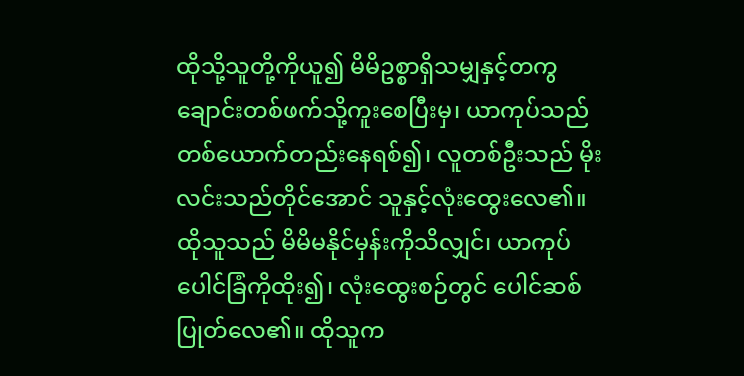ထိုသို့သူတို့ကိုယူ၍ မိမိဥစ္စာရှိသမျှနှင့်တကွ ချောင်းတစ်ဖက်သို့ကူးစေပြီးမှ၊ ယာကုပ်သည်တစ်ယောက်တည်းနေရစ်၍၊ လူတစ်ဦးသည် မိုးလင်းသည်တိုင်အောင် သူနှင့်လုံးထွေးလေ၏။ ထိုသူသည် မိမိမနိုင်မှန်းကိုသိလျှင်၊ ယာကုပ်ပေါင်ခြံကိုထိုး၍၊ လုံးထွေးစဉ်တွင် ပေါင်ဆစ်ပြုတ်လေ၏။ ထိုသူက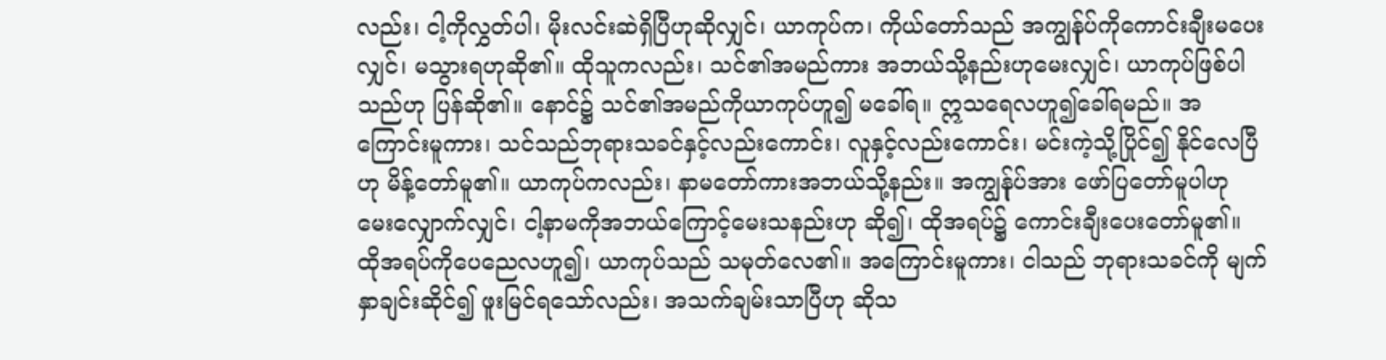လည်း၊ ငါ့ကိုလွှတ်ပါ၊ မိုးလင်းဆဲရှိပြီဟုဆိုလျှင်၊ ယာကုပ်က၊ ကိုယ်တော်သည် အကျွန်ုပ်ကိုကောင်းချီးမပေးလျှင်၊ မသွားရဟုဆို၏။ ထိုသူကလည်း၊ သင်၏အမည်ကား အဘယ်သို့နည်းဟုမေးလျှင်၊ ယာကုပ်ဖြစ်ပါသည်ဟု ပြန်ဆို၏။ နောင်၌ သင်၏အမည်ကိုယာကုပ်ဟူ၍ မခေါ်ရ။ ဣသရေလဟူ၍ခေါ်ရမည်။ အကြောင်းမူကား၊ သင်သည်ဘုရားသခင်နှင့်လည်းကောင်း၊ လူနှင့်လည်းကောင်း၊ မင်းကဲ့သို့ပြိုင်၍ နိုင်လေပြီဟု မိန့်တော်မူ၏။ ယာကုပ်ကလည်း၊ နာမတော်ကားအဘယ်သို့နည်း။ အကျွန်ုပ်အား ဖော်ပြတော်မူပါဟု မေးလျှောက်လျှင်၊ ငါ့နာမကိုအဘယ်ကြောင့်မေးသနည်းဟု ဆို၍၊ ထိုအရပ်၌ ကောင်းချီးပေးတော်မူ၏။ ထိုအရပ်ကိုပေညေလဟူ၍၊ ယာကုပ်သည် သမုတ်လေ၏။ အကြောင်းမူကား၊ ငါသည် ဘုရားသခင်ကို မျက်နှာချင်းဆိုင်၍ ဖူးမြင်ရသော်လည်း၊ အသက်ချမ်းသာပြီဟု ဆိုသ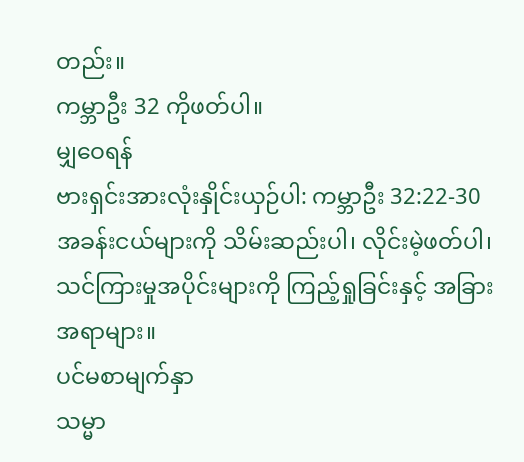တည်း။
ကမ္ဘာဦး 32 ကိုဖတ်ပါ။
မျှဝေရန်
ဗားရှင်းအားလုံးနှိုင်းယှဉ်ပါ: ကမ္ဘာဦး 32:22-30
အခန်းငယ်များကို သိမ်းဆည်းပါ၊ လိုင်းမဲ့ဖတ်ပါ၊ သင်ကြားမှုအပိုင်းများကို ကြည့်ရှုခြင်းနှင့် အခြားအရာများ။
ပင်မစာမျက်နှာ
သမ္မာ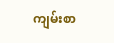ကျမ်းစာ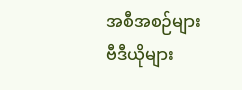အစီအစဉ်များ
ဗီဒီယိုများ